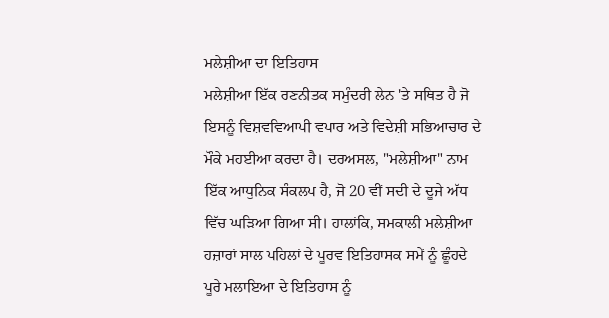ਮਲੇਸ਼ੀਆ ਦਾ ਇਤਿਹਾਸ
ਮਲੇਸ਼ੀਆ ਇੱਕ ਰਣਨੀਤਕ ਸਮੁੰਦਰੀ ਲੇਨ 'ਤੇ ਸਥਿਤ ਹੈ ਜੋ ਇਸਨੂੰ ਵਿਸ਼ਵਵਿਆਪੀ ਵਪਾਰ ਅਤੇ ਵਿਦੇਸ਼ੀ ਸਭਿਆਚਾਰ ਦੇ ਮੌਕੇ ਮਹਈਆ ਕਰਦਾ ਹੈ। ਦਰਅਸਲ, "ਮਲੇਸ਼ੀਆ" ਨਾਮ ਇੱਕ ਆਧੁਨਿਕ ਸੰਕਲਪ ਹੈ, ਜੋ 20 ਵੀਂ ਸਦੀ ਦੇ ਦੂਜੇ ਅੱਧ ਵਿੱਚ ਘੜਿਆ ਗਿਆ ਸੀ। ਹਾਲਾਂਕਿ, ਸਮਕਾਲੀ ਮਲੇਸ਼ੀਆ ਹਜ਼ਾਰਾਂ ਸਾਲ ਪਹਿਲਾਂ ਦੇ ਪੂਰਵ ਇਤਿਹਾਸਕ ਸਮੇਂ ਨੂੰ ਛੂੰਹਦੇ ਪੂਰੇ ਮਲਾਇਆ ਦੇ ਇਤਿਹਾਸ ਨੂੰ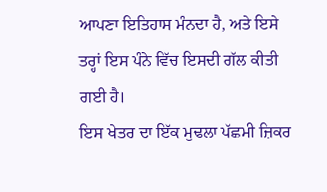ਆਪਣਾ ਇਤਿਹਾਸ ਮੰਨਦਾ ਹੈ, ਅਤੇ ਇਸੇ ਤਰ੍ਹਾਂ ਇਸ ਪੰਨੇ ਵਿੱਚ ਇਸਦੀ ਗੱਲ ਕੀਤੀ ਗਈ ਹੈ।
ਇਸ ਖੇਤਰ ਦਾ ਇੱਕ ਮੁਢਲਾ ਪੱਛਮੀ ਜ਼ਿਕਰ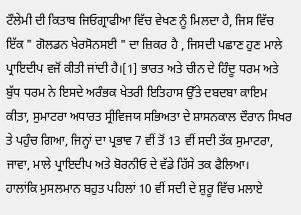ਟੌਲੇਮੀ ਦੀ ਕਿਤਾਬ ਜਿਓਗ੍ਰਾਫੀਆ ਵਿੱਚ ਵੇਖਣ ਨੂੰ ਮਿਲਦਾ ਹੈ, ਜਿਸ ਵਿੱਚ ਇੱਕ " ਗੋਲਡਨ ਖੇਰਸੋਨਸਈ " ਦਾ ਜ਼ਿਕਰ ਹੈ , ਜਿਸਦੀ ਪਛਾਣ ਹੁਣ ਮਾਲੇ ਪ੍ਰਾਇਦੀਪ ਵਜੋਂ ਕੀਤੀ ਜਾਂਦੀ ਹੈ।[1] ਭਾਰਤ ਅਤੇ ਚੀਨ ਦੇ ਹਿੰਦੂ ਧਰਮ ਅਤੇ ਬੁੱਧ ਧਰਮ ਨੇ ਇਸਦੇ ਅਰੰਭਕ ਖੇਤਰੀ ਇਤਿਹਾਸ ਉੱਤੇ ਦਬਦਬਾ ਕਾਇਮ ਕੀਤਾ, ਸੁਮਾਟਰਾ ਅਧਾਰਤ ਸ੍ਰੀਵਿਜਯ ਸਭਿਅਤਾ ਦੇ ਸ਼ਾਸਨਕਾਲ ਦੌਰਾਨ ਸਿਖਰ ਤੇ ਪਹੁੰਚ ਗਿਆ, ਜਿਨ੍ਹਾਂ ਦਾ ਪ੍ਰਭਾਵ 7 ਵੀਂ ਤੋਂ 13 ਵੀਂ ਸਦੀ ਤੱਕ ਸੁਮਾਟਰਾ, ਜਾਵਾ, ਮਾਲੇ ਪ੍ਰਾਇਦੀਪ ਅਤੇ ਬੋਰਨੀਓ ਦੇ ਵੱਡੇ ਹਿੱਸੇ ਤਕ ਫੈਲਿਆ।
ਹਾਲਾਂਕਿ ਮੁਸਲਮਾਨ ਬਹੁਤ ਪਹਿਲਾਂ 10 ਵੀਂ ਸਦੀ ਦੇ ਸ਼ੁਰੂ ਵਿੱਚ ਮਲਾਏ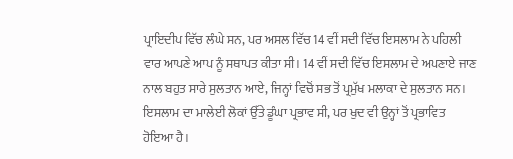ਪ੍ਰਾਇਦੀਪ ਵਿੱਚ ਲੰਘੇ ਸਨ, ਪਰ ਅਸਲ ਵਿੱਚ 14 ਵੀਂ ਸਦੀ ਵਿੱਚ ਇਸਲਾਮ ਨੇ ਪਹਿਲੀ ਵਾਰ ਆਪਣੇ ਆਪ ਨੂੰ ਸਥਾਪਤ ਕੀਤਾ ਸੀ। 14 ਵੀਂ ਸਦੀ ਵਿੱਚ ਇਸਲਾਮ ਦੇ ਅਪਣਾਏ ਜਾਣ ਨਾਲ ਬਹੁਤ ਸਾਰੇ ਸੁਲਤਾਨ ਆਏ, ਜਿਨ੍ਹਾਂ ਵਿਚੋਂ ਸਭ ਤੋਂ ਪ੍ਰਮੁੱਖ ਮਲਾਕਾ ਦੇ ਸੁਲਤਾਨ ਸਨ। ਇਸਲਾਮ ਦਾ ਮਾਲੇਈ ਲੋਕਾਂ ਉੱਤੇ ਡੂੰਘਾ ਪ੍ਰਭਾਵ ਸੀ, ਪਰ ਖੁਦ ਵੀ ਉਨ੍ਹਾਂ ਤੋਂ ਪ੍ਰਭਾਵਿਤ ਹੋਇਆ ਹੈ।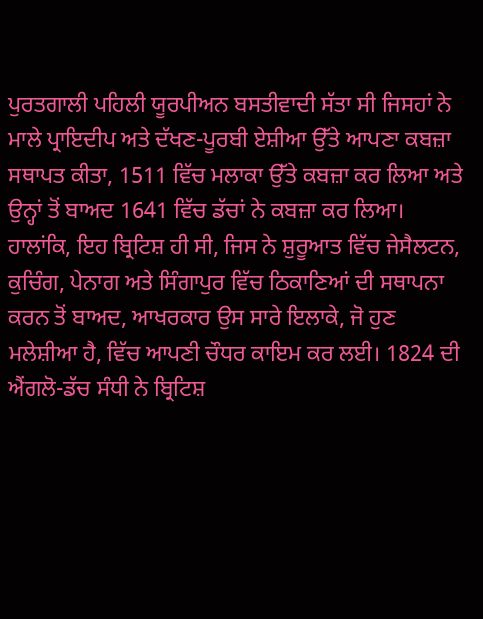ਪੁਰਤਗਾਲੀ ਪਹਿਲੀ ਯੂਰਪੀਅਨ ਬਸਤੀਵਾਦੀ ਸੱਤਾ ਸੀ ਜਿਸਹਾਂ ਨੇ ਮਾਲੇ ਪ੍ਰਾਇਦੀਪ ਅਤੇ ਦੱਖਣ-ਪੂਰਬੀ ਏਸ਼ੀਆ ਉੱਤੇ ਆਪਣਾ ਕਬਜ਼ਾ ਸਥਾਪਤ ਕੀਤਾ, 1511 ਵਿੱਚ ਮਲਾਕਾ ਉੱਤੇ ਕਬਜ਼ਾ ਕਰ ਲਿਆ ਅਤੇ ਉਨ੍ਹਾਂ ਤੋਂ ਬਾਅਦ 1641 ਵਿੱਚ ਡੱਚਾਂ ਨੇ ਕਬਜ਼ਾ ਕਰ ਲਿਆ। ਹਾਲਾਂਕਿ, ਇਹ ਬ੍ਰਿਟਿਸ਼ ਹੀ ਸੀ, ਜਿਸ ਨੇ ਸ਼ੁਰੂਆਤ ਵਿੱਚ ਜੇਸੈਲਟਨ, ਕੁਚਿੰਗ, ਪੇਨਾਗ ਅਤੇ ਸਿੰਗਾਪੁਰ ਵਿੱਚ ਠਿਕਾਣਿਆਂ ਦੀ ਸਥਾਪਨਾ ਕਰਨ ਤੋਂ ਬਾਅਦ, ਆਖਰਕਾਰ ਉਸ ਸਾਰੇ ਇਲਾਕੇ, ਜੋ ਹੁਣ ਮਲੇਸ਼ੀਆ ਹੈ, ਵਿੱਚ ਆਪਣੀ ਚੌਧਰ ਕਾਇਮ ਕਰ ਲਈ। 1824 ਦੀ ਐਂਗਲੋ-ਡੱਚ ਸੰਧੀ ਨੇ ਬ੍ਰਿਟਿਸ਼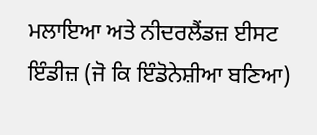ਮਲਾਇਆ ਅਤੇ ਨੀਦਰਲੈਂਡਜ਼ ਈਸਟ ਇੰਡੀਜ਼ (ਜੋ ਕਿ ਇੰਡੋਨੇਸ਼ੀਆ ਬਣਿਆ)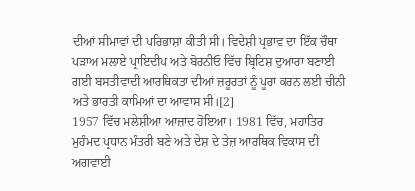ਦੀਆਂ ਸੀਮਾਵਾਂ ਦੀ ਪਰਿਭਾਸ਼ਾ ਕੀਤੀ ਸੀ। ਵਿਦੇਸ਼ੀ ਪ੍ਰਭਾਵ ਦਾ ਇੱਕ ਚੌਥਾ ਪੜਾਅ ਮਲਾਏ ਪ੍ਰਾਇਦੀਪ ਅਤੇ ਬੋਰਨੀਓ ਵਿੱਚ ਬ੍ਰਿਟਿਸ਼ ਦੁਆਰਾ ਬਣਾਈ ਗਈ ਬਸਤੀਵਾਦੀ ਆਰਥਿਕਤਾ ਦੀਆਂ ਜ਼ਰੂਰਤਾਂ ਨੂੰ ਪੂਰਾ ਕਰਨ ਲਈ ਚੀਨੀ ਅਤੇ ਭਾਰਤੀ ਕਾਮਿਆਂ ਦਾ ਆਵਾਸ ਸੀ।[2]
1957 ਵਿੱਚ ਮਲੇਸ਼ੀਆ ਆਜ਼ਾਦ ਹੋਇਆ। 1981 ਵਿੱਚ, ਮਹਾਤਿਰ ਮੁਹੰਮਦ ਪ੍ਰਧਾਨ ਮੰਤਰੀ ਬਣੇ ਅਤੇ ਦੇਸ਼ ਦੇ ਤੇਜ਼ ਆਰਥਿਕ ਵਿਕਾਸ ਦੀ ਅਗਵਾਈ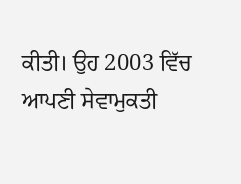ਕੀਤੀ। ਉਹ 2003 ਵਿੱਚ ਆਪਣੀ ਸੇਵਾਮੁਕਤੀ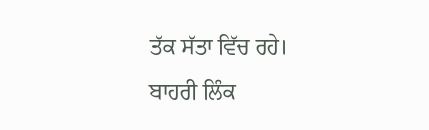ਤੱਕ ਸੱਤਾ ਵਿੱਚ ਰਹੇ।
ਬਾਹਰੀ ਲਿੰਕ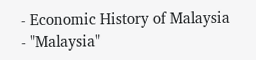- Economic History of Malaysia
- "Malaysia"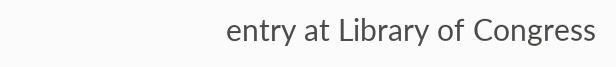entry at Library of Congress